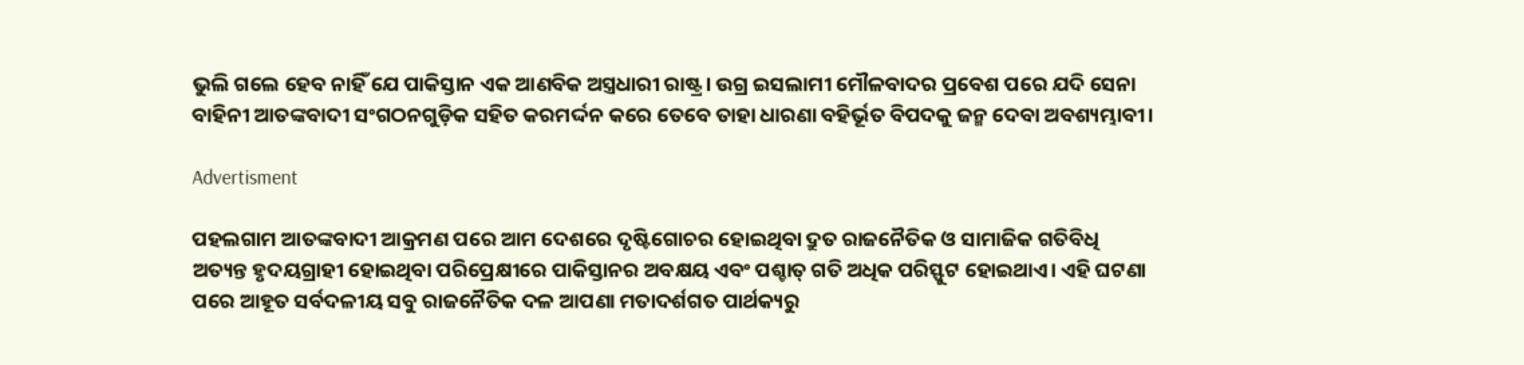ଭୁଲି ଗଲେ ହେବ ନାହିଁ ଯେ ପାକିସ୍ତାନ ଏକ ଆଣବିକ ଅସ୍ତ୍ରଧାରୀ ରାଷ୍ଟ୍ର। ଉଗ୍ର ଇସଲାମୀ ମୌଳବାଦର ପ୍ରବେଶ ପରେ ଯଦି ସେନା ବାହିନୀ ଆତଙ୍କବାଦୀ ସଂଗଠନଗୁଡ଼ିକ ସହିତ କରମର୍ଦ୍ଦନ କରେ ତେବେ ତାହା ଧାରଣା ବହିର୍ଭୂତ ବିପଦକୁ ଜନ୍ମ ଦେବା ଅବଶ୍ୟମ୍ଭାବୀ।

Advertisment

ପହଲଗାମ ଆତଙ୍କବାଦୀ ଆକ୍ରମଣ ପରେ ଆମ ଦେଶରେ ଦୃଷ୍ଟିଗୋଚର ହୋଇଥିବା ଦ୍ରୁତ ରାଜନୈତିକ ଓ ସାମାଜିକ ଗତିବିଧି ଅତ୍ୟନ୍ତ ହୃଦୟଗ୍ରାହୀ ହୋଇଥିବା ପରିପ୍ରେକ୍ଷୀରେ ପାକିସ୍ତାନର ଅବକ୍ଷୟ ଏବଂ ପଶ୍ଚାତ୍‌ ଗତି ଅଧିକ ପରିସ୍ଫୁଟ ହୋଇଥାଏ। ଏହି ଘଟଣା ପରେ ଆହୂତ ସର୍ବଦଳୀୟ ସବୁ ରାଜନୈତିକ ଦଳ ଆପଣା ମତାଦର୍ଶଗତ ପାର୍ଥକ୍ୟରୁ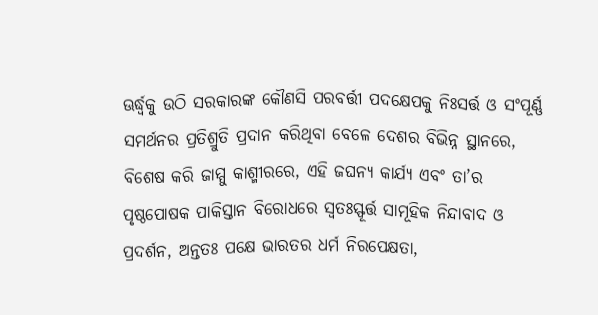ଊର୍ଦ୍ଧ୍ବକୁ ଉଠି ସରକାରଙ୍କ କୌଣସି ପରବର୍ତ୍ତୀ ପଦକ୍ଷେପକୁ ନିଃସର୍ତ୍ତ ଓ ସଂପୂର୍ଣ୍ଣ ସମର୍ଥନର ପ୍ରତିଶ୍ରୁତି ପ୍ରଦାନ କରିଥିବା ବେଳେ ଦେଶର ବିଭିନ୍ନ ସ୍ଥାନରେ, ବିଶେଷ କରି ଜାମ୍ମୁ କାଶ୍ମୀରରେ, ଏହି ଜଘନ୍ୟ କାର୍ଯ୍ୟ ଏବଂ ତା’ର ପୃଷ୍ଠପୋଷକ ପାକିସ୍ତାନ ବିରୋଧରେ ସ୍ବତଃସ୍ଫୂର୍ତ୍ତ ସାମୂହିକ ନିନ୍ଦାବାଦ ଓ ପ୍ରଦର୍ଶନ, ଅନ୍ତତଃ ପକ୍ଷେ ଭାରତର ଧର୍ମ ନିରପେକ୍ଷତା,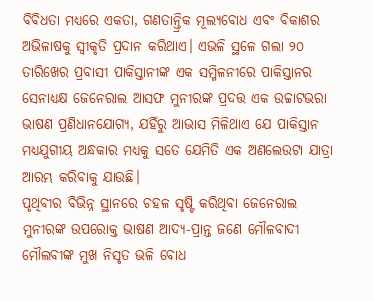ବିବିଧତ‌ା ମଧ୍ୟରେ ଏକତା, ଗଣତାନ୍ତ୍ରିକ ମୂଲ୍ୟବୋଧ ଏବଂ ବିକାଶର ଅଭିଳାଷକୁ ସ୍ବୀକୃତି ପ୍ରଦାନ କରିଥାଏ। ଏଭଳି ସ୍ଥଳେ ଗଲା ୨୦ ତାରିଖ‌େର ପ୍ରବାସୀ ପାକିସ୍ତାନୀଙ୍କ ଏକ ସମ୍ମିଳନୀରେ ପାକିସ୍ତାନର ସେନାଧ୍ୟକ୍ଷ ଜେନେରାଲ ଆସଫ ମୁନୀରଙ୍କ ପ୍ରଦତ୍ତ ଏକ ଉଚ୍ଚାଟଭରା ଭାଷଣ ପ୍ରଣିଧାନଯୋଗ୍ୟ, ଯହିଁରୁ ଆଭାସ ମିଳିଥାଏ ଯେ ପାକିସ୍ତାନ ମଧ୍ୟଯୁଗୀୟ ଅନ୍ଧକାର ମଧ୍ୟକୁ ସତେ ଯେମିତି ଏକ ଅଣଲେଉଟା ଯାତ୍ରା ଆରମ୍ଭ କରିବାକୁ ଯାଉଛି।
ପୃଥିବୀର ବିଭିନ୍ନ ସ୍ଥାନରେ ଚହଳ ସୃଷ୍ଟି କରିଥିବା ଜେନେରାଲ ମୁନୀରଙ୍କ ଉପରୋକ୍ତ ଭାଷଣ ଆଦ୍ୟ-ପ୍ରାନ୍ତ ଜଣେ ମୌଳବାଦୀ ମୌଲବୀଙ୍କ ମୁଖ ନିସୃତ ଭଳି ବୋଧ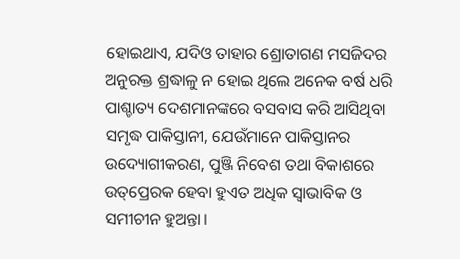ହୋଇଥାଏ, ଯଦିଓ ତାହାର ଶ୍ରୋତାଗଣ ମସଜିଦର ଅନୁରକ୍ତ ଶ୍ରଦ୍ଧାଳୁ ନ ହୋଇ ଥିଲେ ଅନେକ ବର୍ଷ ଧରି ପାଶ୍ଚାତ୍ୟ ଦେଶମାନଙ୍କରେ ବସବାସ କରି ଆସିଥିବା ସମୃଦ୍ଧ ପାକିସ୍ତାନୀ, ଯେଉଁମାନେ ପାକିସ୍ତାନର ଉଦ୍ୟୋଗୀକରଣ, ପୁଞ୍ଜି ନିବେଶ ତଥା ବିକାଶରେ ଉତ୍‌ପ୍ରେରକ ହେବା ହୁଏତ ଅଧିକ ସ୍ବାଭାବିକ ଓ ସମୀଚୀନ ହୁଅନ୍ତା।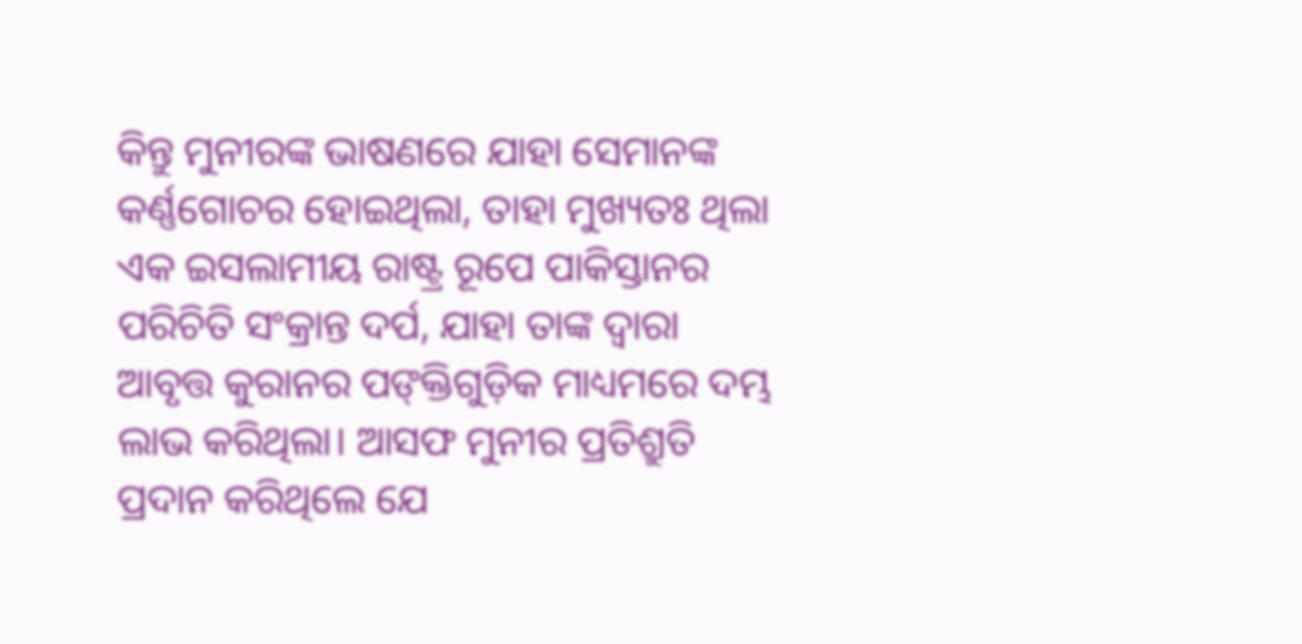କିନ୍ତୁ ମୁନୀରଙ୍କ ଭାଷଣରେ ଯାହା ସେମାନଙ୍କ କର୍ଣ୍ଣଗୋଚର ହୋଇଥିଲା, ତାହା ମୁଖ୍ୟତଃ ଥିଲା ଏକ ଇସଲାମୀୟ ରାଷ୍ଟ୍ର ରୂପେ ପାକିସ୍ତାନର ପରିଚିତି ସଂକ୍ରାନ୍ତ ଦର୍ପ, ଯାହା ତାଙ୍କ ଦ୍ବାରା ଆବୃତ୍ତ କୁରାନର ପଙ୍‌କ୍ତିଗୁଡ଼ିକ ମାଧ୍ୟମରେ ଦମ୍ଭ ଲାଭ କରିଥିଲା। ଆସଫ ମୁନୀର ପ୍ରତିଶ୍ରୁତି ପ୍ରଦାନ କରିଥିଲେ ଯେ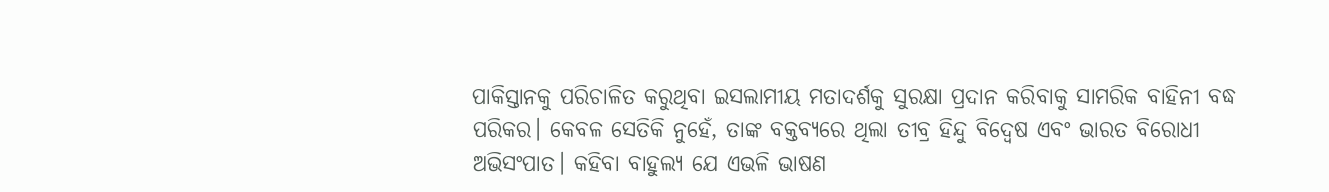ପାକିସ୍ତାନକୁ ପରିଚାଳିତ କରୁଥିବା ଇସଲାମୀୟ ମତାଦର୍ଶକୁ ସୁରକ୍ଷା ପ୍ରଦାନ କରିବାକୁ ସାମରିକ ବାହିନୀ ବଦ୍ଧ ପରିକର। କେବଳ ସେତିକି ନୁହେଁ, ତାଙ୍କ ବକ୍ତବ୍ୟରେ ଥିଲା ତୀବ୍ର ହିନ୍ଦୁ ବିଦ୍ବେଷ ଏବଂ ଭାରତ ବିରୋଧୀ ଅଭିସଂପାତ। କହିବା ବାହୁଲ୍ୟ ଯେ ଏଭଳି ଭାଷଣ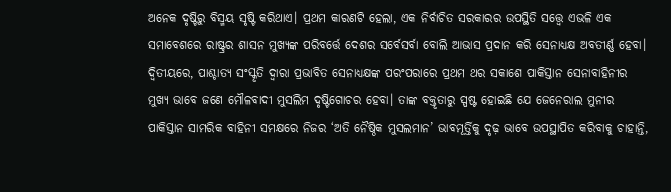ଅନେକ ଦୃଷ୍ଟିରୁ ବିସ୍ମୟ ସୃଷ୍ଟି କରିଥାଏ। ପ୍ରଥମ କାରଣଟି ହେଲା, ଏକ ନିର୍ବାଚିତ ସରକାରର ଉପସ୍ଥିତି ସତ୍ତ୍ବେ ଏଭଳି ଏକ ସମାବେଶରେ ରାଷ୍ଟ୍ରର ଶାସନ ମୁଖ୍ୟଙ୍କ ପରିବର୍ତ୍ତେ ଦେଶର ସର୍ବେସର୍ବା ବୋଲି ଆଭାସ ପ୍ରଦାନ କରି ସେନାଧ୍ୟକ୍ଷ ଅବତୀର୍ଣ୍ଣ ହେବା। ଦ୍ବିତୀୟରେ, ପାଶ୍ଚାତ୍ୟ ସଂସ୍କୃତି ଦ୍ବାରା ପ୍ରଭାବିତ ସେନାଧ୍ୟକ୍ଷଙ୍କ ପରଂପରାରେ ପ୍ରଥମ ଥର ସକାଶେ ପାକିସ୍ତାନ ସେନାବାହିନୀର ମୁଖ୍ୟ ଭାବେ ଜଣେ ମୌଳବାଦୀ ମୁସଲିମ ଦୃଷ୍ଟିଗୋଚର ହେବା। ତାଙ୍କ ବକ୍ତୃତାରୁ ସ୍ପଷ୍ଟ ହୋଇଛି ଯେ ଜେନେରାଲ ମୁନୀର ପାକିସ୍ତାନ ସାମରିକ ବାହିନୀ ସମକ୍ଷରେ ନିଜର ‘ଅତି ନୈଷ୍ଠିକ ମୁସଲମାନ’ ଭାବମୂର୍ତ୍ତିକୁ ଦୃଢ଼ ଭାବେ ଉପସ୍ଥାପିତ କରିବାକୁ ଚାହାନ୍ତି,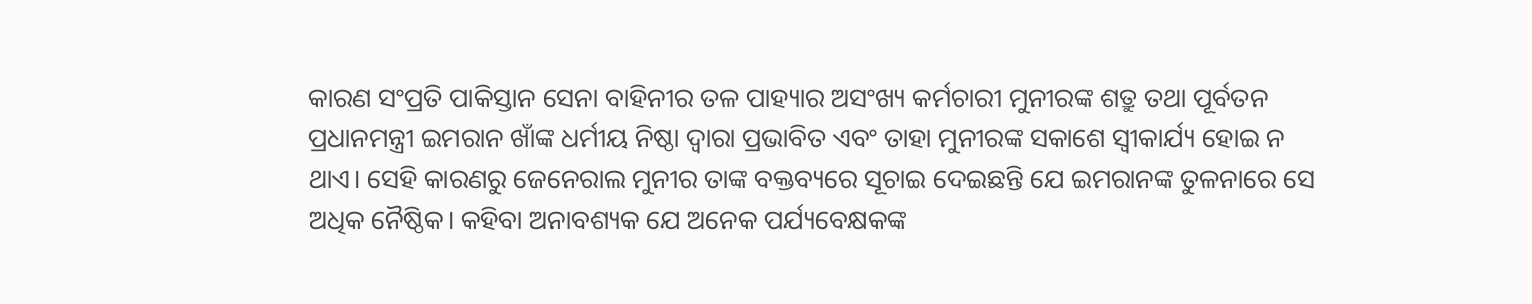କାରଣ ସଂପ୍ରତି ପାକିସ୍ତାନ ସେନା ବାହିନୀର ତଳ ପାହ୍ୟାର ଅସଂଖ୍ୟ କର୍ମଚାରୀ ମୁନୀରଙ୍କ ଶତ୍ରୁ ତଥା ପୂର୍ବତନ ପ୍ରଧାନମନ୍ତ୍ରୀ ଇମରାନ ଖାଁଙ୍କ ଧର୍ମୀୟ ନିଷ୍ଠା ଦ୍ବାରା ପ୍ରଭାବିତ ଏବଂ ତାହା ମୁନୀରଙ୍କ ସକାଶେ ସ୍ବୀକାର୍ଯ୍ୟ ହୋଇ ନ ଥାଏ। ସେହି କାରଣରୁ ଜେନେରାଲ ମୁନୀର ତାଙ୍କ ବକ୍ତବ୍ୟରେ ସୂଚାଇ ଦେଇଛନ୍ତି ଯେ ଇମରାନଙ୍କ ତୁଳନାରେ ସେ ଅଧିକ ନୈଷ୍ଠିକ। କହିବା ଅନାବଶ୍ୟକ ଯେ ଅନେକ ପର୍ଯ୍ୟବେକ୍ଷକଙ୍କ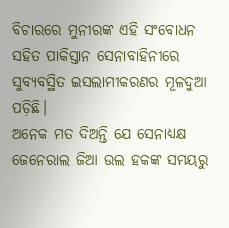ବିଚାରରେ ମୁନୀରଙ୍କ ଏହି ସଂବୋଧନ ସହିତ ପାକିସ୍ତାନ ସେନାବାହିନୀରେ ସୁବ୍ୟବସ୍ଥିତ ଇସଲାମୀକରଣର ମୂଳଦୁଆ ପଡ଼ିଛି।
ଅନେକ ମତ ଦିଅନ୍ତି ଯେ ସେନାଧ୍ୟକ୍ଷ ଜେନେରାଲ ଜିଆ ଉଲ ହକଙ୍କ ସମୟରୁ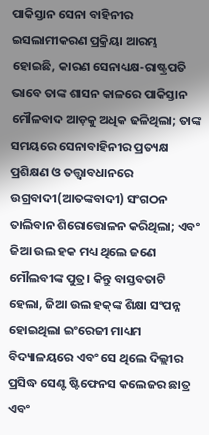ପାକିସ୍ତାନ ସେନା ବାହିନୀର ଇସଲାମୀକରଣ ପ୍ରକ୍ରିୟା ଆରମ୍ଭ ହୋଇଛି, କାରଣ ସେନାଧ୍ୟକ୍ଷ-ରାଷ୍ଟ୍ରପତି ଭାବେ ତାଙ୍କ ଶାସନ କାଳରେ ପାକିସ୍ତାନ ମୌଳବାଦ ଆଡ଼କୁ ଅଧିକ ଢଳିଥିଲା; ତାଙ୍କ ସମୟରେ ସେନାବାହିନୀର ପ୍ରତ୍ୟକ୍ଷ ପ୍ରଶିକ୍ଷଣ ଓ ତତ୍ତ୍ବାବଧାନରେ ଉଗ୍ରବାଦୀ(ଆତଙ୍କବାଦୀ) ସଂଗଠନ ତାଲିବାନ ଶିରୋତ୍ତୋଳନ କରିଥିଲା; ଏବଂ ଜିଆ ଉଲ ହକ ମଧ୍ୟ ଥିଲେ ଜଣେ ମୌଲବୀଙ୍କ ପୁତ୍ର। କିନ୍ତୁ ବାସ୍ତବତାଟି ହେଲା, ଜିଆ ଉଲ ହକ୍‌ଙ୍କ ଶିକ୍ଷା ସଂପନ୍ନ ହୋଇଥିଲା ଇଂରେଜୀ ମାଧ୍ୟମ ବିଦ୍ୟାଳୟରେ ଏବଂ ସେ ଥିଲେ ଦିଲ୍ଲୀର ପ୍ରସିଦ୍ଧ ସେଣ୍ଟ ଷ୍ଟିଫେନସ କଲେଜର ଛାତ୍ର ଏବଂ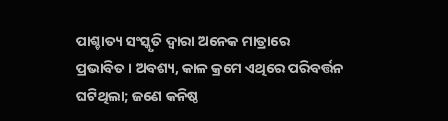ପାଶ୍ଚାତ୍ୟ ସଂସ୍କୃତି ଦ୍ବାରା ଅନେକ ମାତ୍ରାରେ ପ୍ରଭାବିତ। ଅବଶ୍ୟ, କାଳ କ୍ରମେ ଏଥିରେ ପରିବର୍ତ୍ତନ ଘଟିଥିଲା; ଜଣେ କନିଷ୍ଠ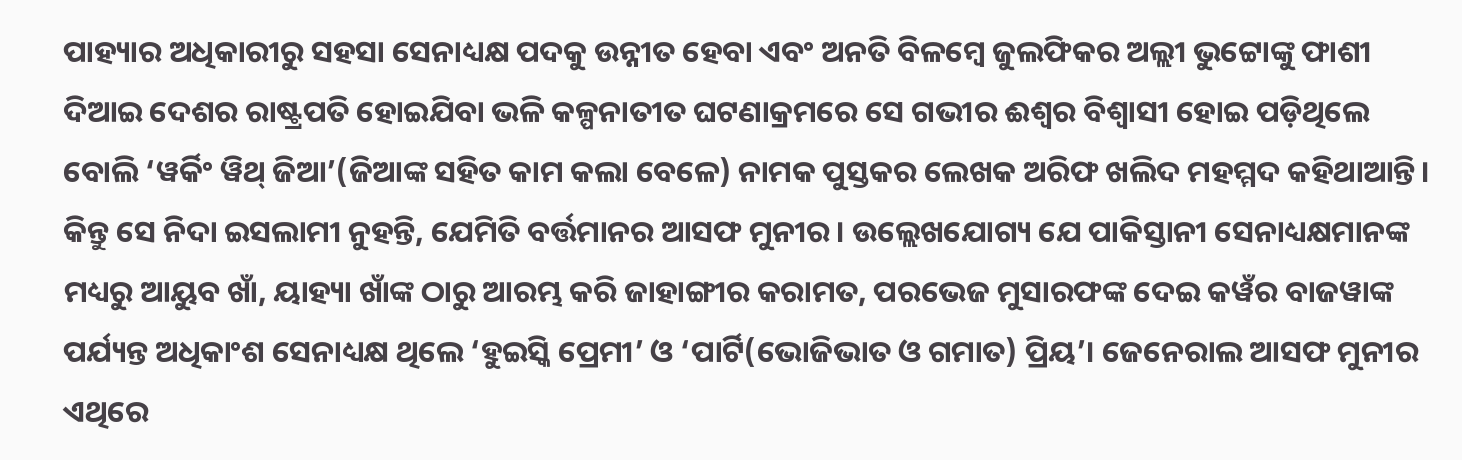ପାହ୍ୟାର ଅଧିକାରୀରୁ ସହସା ସେନାଧ୍ୟକ୍ଷ ପଦକୁ ଉନ୍ନୀତ ହେବା ଏବଂ ଅନତି ବିଳମ୍ବେ ଜୁଲଫିକର ଅଲ୍ଲୀ ଭୁଟ୍ଟୋଙ୍କୁ ଫାଶୀ ଦିଆଇ ଦେଶର ରାଷ୍ଟ୍ରପତି ହୋଇଯିବା ଭଳି କଳ୍ପନାତୀତ ଘଟଣାକ୍ରମରେ ସେ ଗଭୀର ଈଶ୍ବର ବିଶ୍ବାସୀ ହୋଇ ପଡ଼ିଥିଲେ ବୋଲି ‘ୱର୍କିଂ ୱିଥ୍‌ ଜିଆ’(ଜିଆଙ୍କ ସହିତ କାମ କଲା ବେଳେ) ନାମକ ପୁସ୍ତକର ଲେଖକ ଅରିଫ ଖଲିଦ ମହମ୍ମଦ କହିଥାଆନ୍ତି। କିନ୍ତୁ ସେ ନିଦା ଇସଲାମୀ ନୁହନ୍ତି, ଯେମିତି ବର୍ତ୍ତମାନର ଆସଫ ମୁନୀର। ଉଲ୍ଲେଖଯୋଗ୍ୟ ଯେ ପାକିସ୍ତାନୀ ସେନାଧ୍ୟକ୍ଷମାନଙ୍କ ମଧ୍ୟରୁ ଆୟୁବ ଖାଁ, ୟାହ୍ୟା ଖା‌ଁଙ୍କ ଠାରୁ ଆରମ୍ଭ କରି ଜାହାଙ୍ଗୀର କରାମତ, ପରଭେଜ ମୁସାରଫଙ୍କ ଦେଇ କୱଁର ବାଜୱାଙ୍କ ପର୍ଯ୍ୟନ୍ତ ଅଧିକାଂଶ ସେନାଧ୍ୟକ୍ଷ ଥିଲେ ‘ହୁଇସ୍କି ପ୍ରେମୀ’ ଓ ‘ପାର୍ଟି(ଭୋଜିଭାତ ଓ ଗମାତ) ପ୍ରିୟ’। ଜେନେରାଲ ଆ‌ସଫ ମୁନୀର ଏଥିରେ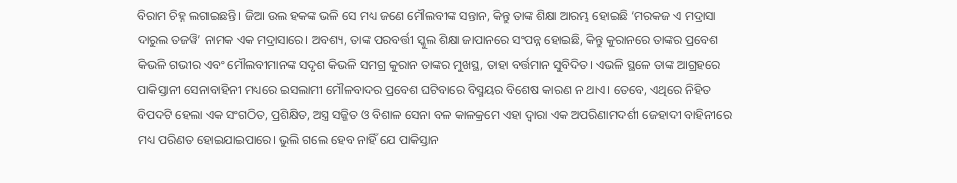ବିରାମ ଚିହ୍ନ ଲଗାଇଛନ୍ତି। ଜିଆ ଉଲ ହକଙ୍କ ଭଳି ସେ ମଧ୍ୟ ଜଣେ ମୌଲବୀଙ୍କ ସନ୍ତାନ, କିନ୍ତୁ ତାଙ୍କ ଶିକ୍ଷା ଆରମ୍ଭ ହୋଇଛି ‘ମରକଜ ଏ ମଦ୍ରାସା ଦାରୁଲ ତଜୱି’ ନାମକ ଏକ ମଦ୍ରାସାରେ। ଅବଶ୍ୟ, ତାଙ୍କ ପରବର୍ତ୍ତୀ ସ୍କୁଲ ଶିକ୍ଷା ଜାପାନରେ ସଂପନ୍ନ ହୋଇଛି, କିନ୍ତୁ କୁରାନରେ ତାଙ୍କର ପ୍ରବେଶ କିଭଳି ଗଭୀର ଏବଂ ମୌଲବୀମାନଙ୍କ ସଦୃଶ କିଭଳି ସମଗ୍ର କୁରାନ ତାଙ୍କର ମୁଖସ୍ଥ, ତାହା ବର୍ତ୍ତମାନ ସୁବିଦିତ। ଏଭଳି ସ୍ଥଳେ ତାଙ୍କ ଆଗ୍ରହରେ ପାକିସ୍ତାନୀ ସେନାବାହିନୀ ମଧ୍ୟରେ ଇସଲାମୀ ମୌଳବାଦର ପ୍ରବେଶ ଘଟିବାରେ ବିସ୍ମୟ‌ର ବିଶେଷ କାରଣ ନ ଥାଏ। ତେବେ, ଏଥିରେ ନିହିତ ବିପଦଟି ହେଲା ଏକ ସଂଗଠିତ, ପ୍ରଶିକ୍ଷିତ, ଅସ୍ତ୍ର ସଜ୍ଜିତ ଓ ବିଶାଳ ସେନା ବଳ କାଳକ୍ରମେ ଏହା ଦ୍ବାରା ଏକ ଅପରିଣାମଦର୍ଶୀ ଜେହାଦୀ ବାହିନୀରେ ମଧ୍ୟ ପରିଣତ ହୋଇଯାଇପାରେ। ଭୁଲି ଗଲେ ହେବ ନାହିଁ ଯେ ପାକିସ୍ତାନ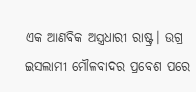ଏକ ଆଣବିକ ଅସ୍ତ୍ରଧାରୀ ରାଷ୍ଟ୍ର। ଉଗ୍ର ଇସଲାମୀ ମୌଳବାଦର ପ୍ରବେଶ ପରେ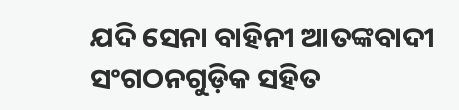ଯଦି ସେନା ବାହିନୀ ଆତଙ୍କବାଦୀ ସଂଗଠନଗୁଡ଼ିକ ସହିତ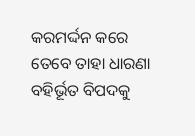କରମର୍ଦ୍ଦନ କରେ ତେବେ ତାହା ଧାରଣା ବହିର୍ଭୂତ ବିପଦକୁ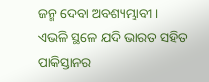ଜନ୍ମ ଦେବା ଅବଶ୍ୟମ୍ଭାବୀ।
ଏଭଳି ସ୍ଥଳେ ଯଦି ଭାରତ ସହିତ ପାକିସ୍ତାନର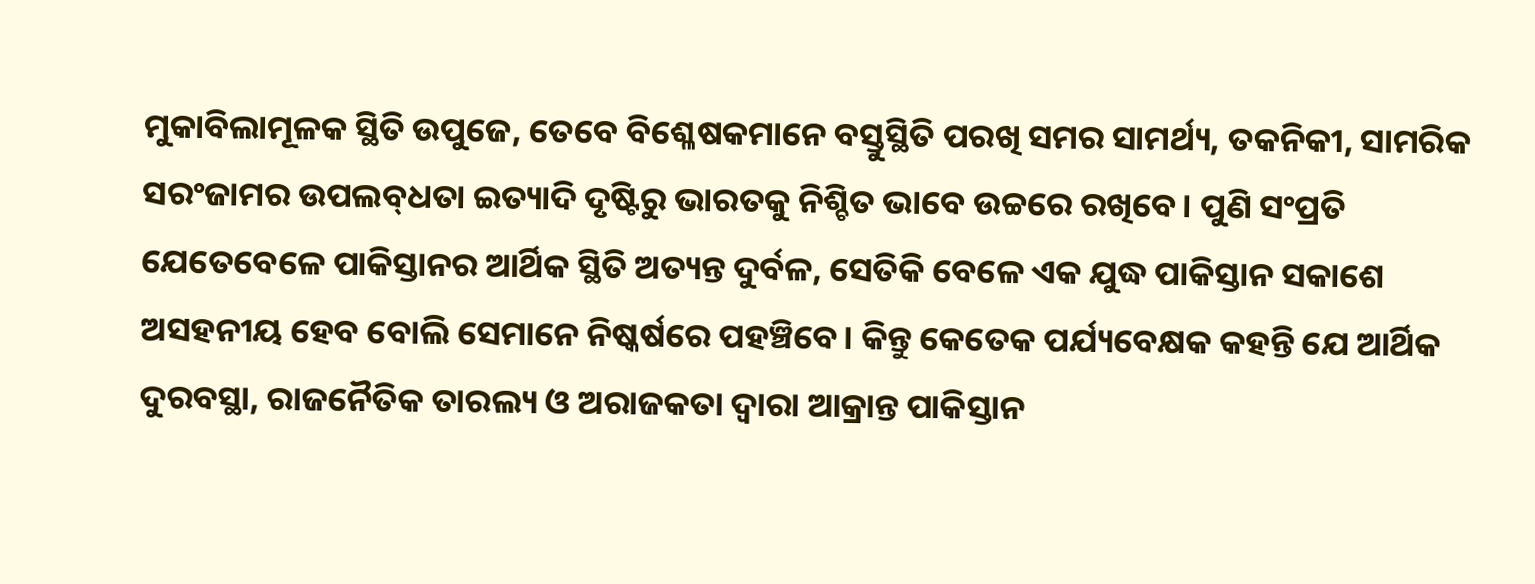ମୁକାବିଲାମୂଳକ ସ୍ଥିତି ଉପୁଜେ, ତେବେ ବିଶ୍ଳେଷକମାନେ ବସ୍ତୁସ୍ଥିତି ପରଖି ସମର ସାମର୍ଥ୍ୟ, ତକନିକୀ, ସାମରିକ ସରଂଜାମର ଉପଲବ୍‌ଧତା ଇତ୍ୟାଦି ଦୃଷ୍ଟିରୁ ଭାରତକୁ ନିଶ୍ଚିତ ଭାବେ ଉଚ୍ଚରେ ରଖିବେ। ପୁଣି ସଂପ୍ରତି ଯେତେବେଳେ ପାକିସ୍ତାନର ଆର୍ଥିକ ସ୍ଥିତି ଅତ୍ୟନ୍ତ ଦୁର୍ବଳ, ସେତିକି ବେଳେ ଏକ ଯୁଦ୍ଧ ପାକିସ୍ତାନ ସକାଶେ ଅସହନୀୟ ହେବ ବୋଲି ସେମାନେ ନିଷ୍କର୍ଷରେ ପହଞ୍ଚିବେ। କିନ୍ତୁ କେତେକ ପର୍ଯ୍ୟବେକ୍ଷକ କହନ୍ତି ଯେ ଆର୍ଥିକ ଦୁରବସ୍ଥା, ରାଜନୈତିକ ତାରଲ୍ୟ ଓ ଅରାଜକତା ଦ୍ବାରା ଆକ୍ରାନ୍ତ ପା‌କିସ୍ତାନ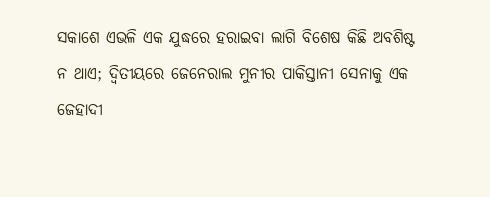ସକାଶେ ଏଭଳି ଏକ ଯୁଦ୍ଧରେ ହରାଇବା ଲାଗି ବିଶେଷ କିଛି ଅବଶିଷ୍ଟ ନ ଥାଏ; ଦ୍ବିତୀୟରେ ଜେନେରାଲ ମୁନୀର ପାକିସ୍ତାନୀ ସେନାକୁ ଏକ ଜେହାଦୀ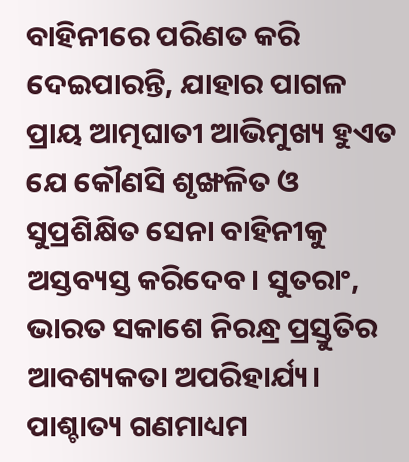ବାହିନୀରେ ପରିଣତ କରି ଦେଇପାରନ୍ତି, ଯାହାର ପାଗଳ ପ୍ରାୟ ଆତ୍ମଘାତୀ ଆଭିମୁଖ୍ୟ ହୁଏତ ଯେ କୌଣସି ଶୃଙ୍ଖଳିତ ଓ ସୁପ୍ରଶିକ୍ଷିତ ସେନା ବାହିନୀକୁ ଅସ୍ତବ୍ୟସ୍ତ କରିଦେବ। ସୁତରାଂ, ଭାରତ ସକାଶେ ନିରନ୍ଧ୍ର ପ୍ରସ୍ତୁତିର ଆବଶ୍ୟକତା ଅପରିହାର୍ଯ୍ୟ। ପାଶ୍ଚାତ୍ୟ ଗଣମାଧ୍ୟମ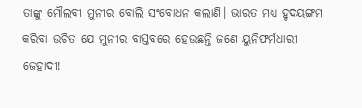ତାଙ୍କୁ ମୌଲବୀ ମୁନୀର ବୋଲି ସଂବୋଧନ କଲାଣି। ଭାରତ ମଧ୍ୟ ହୃଦୟଙ୍ଗମ କରିବା ଉଚିତ ଯେ ମୁନୀର ବାସ୍ତବରେ ହେଉଛନ୍ତି ଜଣେ ୟୁନିଫର୍ମଧାରୀ ଜେହାଦୀ!